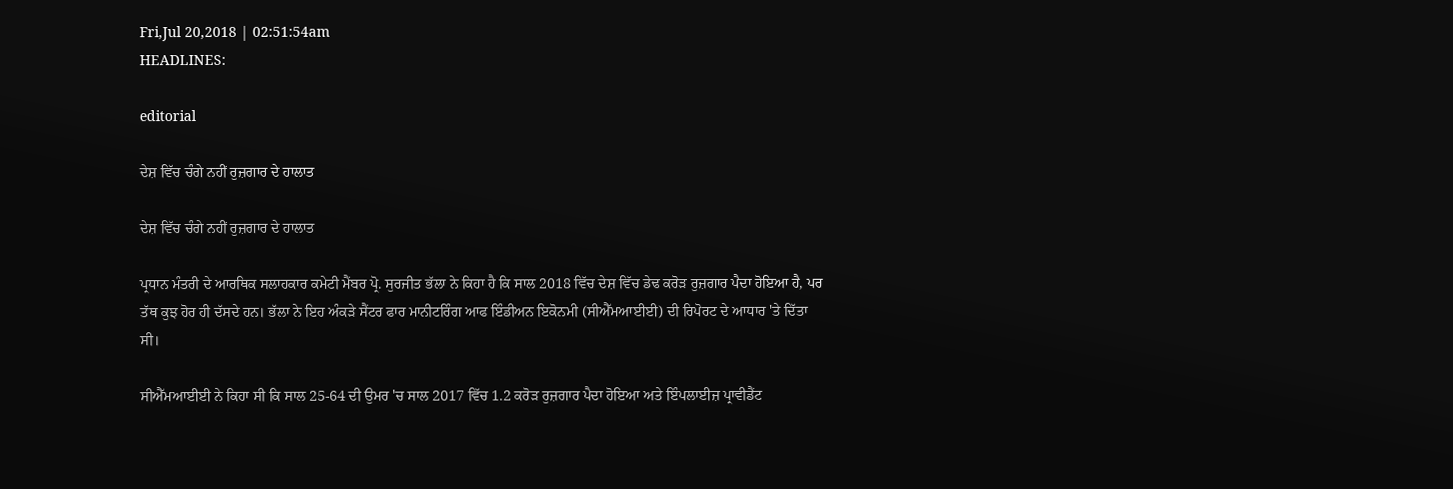Fri,Jul 20,2018 | 02:51:54am
HEADLINES:

editorial

ਦੇਸ਼ ਵਿੱਚ ਚੰਗੇ ਨਹੀਂ ਰੁਜ਼ਗਾਰ ਦੇ ਹਾਲਾਤ

ਦੇਸ਼ ਵਿੱਚ ਚੰਗੇ ਨਹੀਂ ਰੁਜ਼ਗਾਰ ਦੇ ਹਾਲਾਤ

ਪ੍ਰਧਾਨ ਮੰਤਰੀ ਦੇ ਆਰਥਿਕ ਸਲਾਹਕਾਰ ਕਮੇਟੀ ਮੈਂਬਰ ਪ੍ਰੋ. ਸੁਰਜੀਤ ਭੱਲਾ ਨੇ ਕਿਹਾ ਹੈ ਕਿ ਸਾਲ 2018 ਵਿੱਚ ਦੇਸ਼ ਵਿੱਚ ਡੇਢ ਕਰੋੜ ਰੁਜ਼ਗਾਰ ਪੈਦਾ ਹੋਇਆ ਹੈ, ਪਰ ਤੱਥ ਕੁਝ ਹੋਰ ਹੀ ਦੱਸਦੇ ਹਨ। ਭੱਲਾ ਨੇ ਇਹ ਅੰਕੜੇ ਸੈਂਟਰ ਫਾਰ ਮਾਨੀਟਰਿੰਗ ਆਫ ਇੰਡੀਅਨ ਇਕੋਨਮੀ (ਸੀਐੱਮਆਈਈ) ਦੀ ਰਿਪੋਰਟ ਦੇ ਆਧਾਰ 'ਤੇ ਦਿੱਤਾ ਸੀ।

ਸੀਐੱਮਆਈਈ ਨੇ ਕਿਹਾ ਸੀ ਕਿ ਸਾਲ 25-64 ਦੀ ਉਮਰ 'ਚ ਸਾਲ 2017 ਵਿੱਚ 1.2 ਕਰੋੜ ਰੁਜ਼ਗਾਰ ਪੈਦਾ ਹੋਇਆ ਅਤੇ ਇੰਪਲਾਈਜ਼ ਪ੍ਰਾਵੀਡੈਂਟ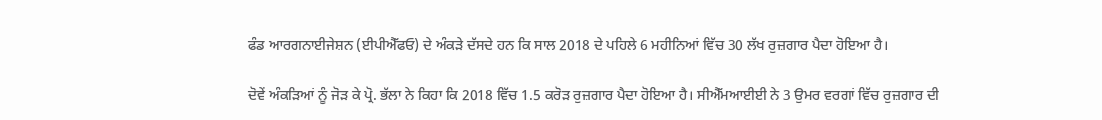ਫੰਡ ਆਰਗਨਾਈਜੇਸ਼ਨ (ਈਪੀਐੱਫਓ) ਦੇ ਅੰਕੜੇ ਦੱਸਦੇ ਹਨ ਕਿ ਸਾਲ 2018 ਦੇ ਪਹਿਲੇ 6 ਮਹੀਨਿਆਂ ਵਿੱਚ 30 ਲੱਖ ਰੁਜ਼ਗਾਰ ਪੈਦਾ ਹੋਇਆ ਹੈ।

ਦੋਵੇਂ ਅੰਕੜਿਆਂ ਨੂੰ ਜੋੜ ਕੇ ਪ੍ਰੋ. ਭੱਲਾ ਨੇ ਕਿਹਾ ਕਿ 2018 ਵਿੱਚ 1.5 ਕਰੋੜ ਰੁਜ਼ਗਾਰ ਪੈਦਾ ਹੋਇਆ ਹੈ। ਸੀਐੱਮਆਈਈ ਨੇ 3 ਉਮਰ ਵਰਗਾਂ ਵਿੱਚ ਰੁਜ਼ਗਾਰ ਦੀ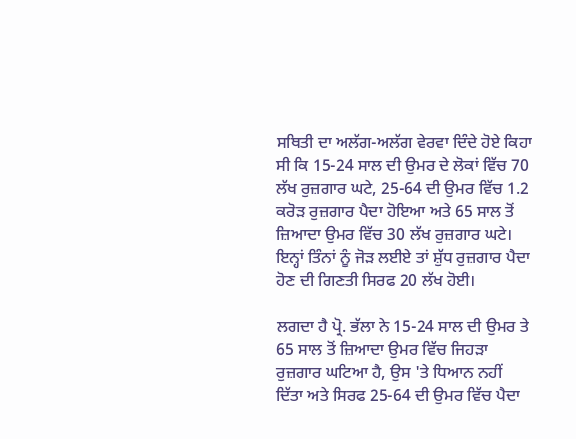ਸਥਿਤੀ ਦਾ ਅਲੱਗ-ਅਲੱਗ ਵੇਰਵਾ ਦਿੰਦੇ ਹੋਏ ਕਿਹਾ ਸੀ ਕਿ 15-24 ਸਾਲ ਦੀ ਉਮਰ ਦੇ ਲੋਕਾਂ ਵਿੱਚ 70 ਲੱਖ ਰੁਜ਼ਗਾਰ ਘਟੇ, 25-64 ਦੀ ਉਮਰ ਵਿੱਚ 1.2 ਕਰੋੜ ਰੁਜ਼ਗਾਰ ਪੈਦਾ ਹੋਇਆ ਅਤੇ 65 ਸਾਲ ਤੋਂ ਜ਼ਿਆਦਾ ਉਮਰ ਵਿੱਚ 30 ਲੱਖ ਰੁਜ਼ਗਾਰ ਘਟੇ। ਇਨ੍ਹਾਂ ਤਿੰਨਾਂ ਨੂੰ ਜੋੜ ਲਈਏ ਤਾਂ ਸ਼ੁੱਧ ਰੁਜ਼ਗਾਰ ਪੈਦਾ ਹੋਣ ਦੀ ਗਿਣਤੀ ਸਿਰਫ 20 ਲੱਖ ਹੋਈ।

ਲਗਦਾ ਹੈ ਪ੍ਰੋ. ਭੱਲਾ ਨੇ 15-24 ਸਾਲ ਦੀ ਉਮਰ ਤੇ 65 ਸਾਲ ਤੋਂ ਜ਼ਿਆਦਾ ਉਮਰ ਵਿੱਚ ਜਿਹੜਾ ਰੁਜ਼ਗਾਰ ਘਟਿਆ ਹੈ, ਉਸ 'ਤੇ ਧਿਆਨ ਨਹੀਂ ਦਿੱਤਾ ਅਤੇ ਸਿਰਫ 25-64 ਦੀ ਉਮਰ ਵਿੱਚ ਪੈਦਾ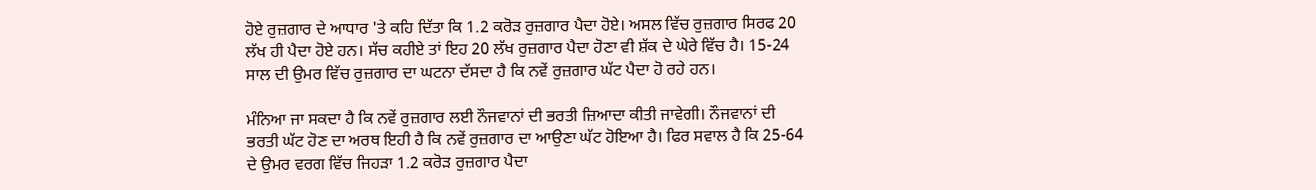ਹੋਏ ਰੁਜ਼ਗਾਰ ਦੇ ਆਧਾਰ 'ਤੇ ਕਹਿ ਦਿੱਤਾ ਕਿ 1.2 ਕਰੋੜ ਰੁਜ਼ਗਾਰ ਪੈਦਾ ਹੋਏ। ਅਸਲ ਵਿੱਚ ਰੁਜ਼ਗਾਰ ਸਿਰਫ 20 ਲੱਖ ਹੀ ਪੈਦਾ ਹੋਏ ਹਨ। ਸੱਚ ਕਹੀਏ ਤਾਂ ਇਹ 20 ਲੱਖ ਰੁਜ਼ਗਾਰ ਪੈਦਾ ਹੋਣਾ ਵੀ ਸ਼ੱਕ ਦੇ ਘੇਰੇ ਵਿੱਚ ਹੈ। 15-24 ਸਾਲ ਦੀ ਉਮਰ ਵਿੱਚ ਰੁਜ਼ਗਾਰ ਦਾ ਘਟਨਾ ਦੱਸਦਾ ਹੈ ਕਿ ਨਵੇਂ ਰੁਜ਼ਗਾਰ ਘੱਟ ਪੈਦਾ ਹੋ ਰਹੇ ਹਨ।

ਮੰਨਿਆ ਜਾ ਸਕਦਾ ਹੈ ਕਿ ਨਵੇਂ ਰੁਜ਼ਗਾਰ ਲਈ ਨੌਜਵਾਨਾਂ ਦੀ ਭਰਤੀ ਜ਼ਿਆਦਾ ਕੀਤੀ ਜਾਵੇਗੀ। ਨੌਜਵਾਨਾਂ ਦੀ ਭਰਤੀ ਘੱਟ ਹੋਣ ਦਾ ਅਰਥ ਇਹੀ ਹੈ ਕਿ ਨਵੇਂ ਰੁਜ਼ਗਾਰ ਦਾ ਆਉਣਾ ਘੱਟ ਹੋਇਆ ਹੈ। ਫਿਰ ਸਵਾਲ ਹੈ ਕਿ 25-64 ਦੇ ਉਮਰ ਵਰਗ ਵਿੱਚ ਜਿਹੜਾ 1.2 ਕਰੋੜ ਰੁਜ਼ਗਾਰ ਪੈਦਾ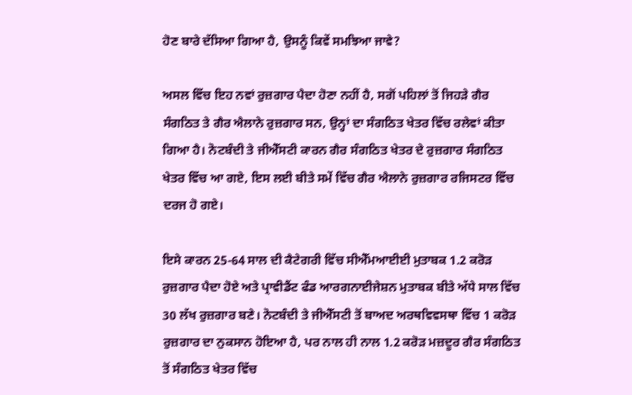ਹੋਣ ਬਾਰੇ ਦੱਸਿਆ ਗਿਆ ਹੈ, ਉਸਨੂੰ ਕਿਵੇਂ ਸਮਝਿਆ ਜਾਵੇ?

ਅਸਲ ਵਿੱਚ ਇਹ ਨਵਾਂ ਰੁਜ਼ਗਾਰ ਪੈਦਾ ਹੋਣਾ ਨਹੀਂ ਹੈ, ਸਗੋਂ ਪਹਿਲਾਂ ਤੋਂ ਜਿਹੜੇ ਗੈਰ ਸੰਗਠਿਤ ਤੇ ਗੈਰ ਐਲਾਨੇ ਰੁਜ਼ਗਾਰ ਸਨ, ਉਨ੍ਹਾਂ ਦਾ ਸੰਗਠਿਤ ਖੇਤਰ ਵਿੱਚ ਰਲੇਵਾਂ ਕੀਤਾ ਗਿਆ ਹੈ। ਨੋਟਬੰਦੀ ਤੇ ਜੀਐੱਸਟੀ ਕਾਰਨ ਗੈਰ ਸੰਗਠਿਤ ਖੇਤਰ ਦੇ ਰੁਜ਼ਗਾਰ ਸੰਗਠਿਤ ਖੇਤਰ ਵਿੱਚ ਆ ਗਏ, ਇਸ ਲਈ ਬੀਤੇ ਸਮੇਂ ਵਿੱਚ ਗੈਰ ਐਲਾਨੇ ਰੁਜ਼ਗਾਰ ਰਜਿਸਟਰ ਵਿੱਚ ਦਰਜ ਹੋ ਗਏ।

ਇਸੇ ਕਾਰਨ 25-64 ਸਾਲ ਦੀ ਕੈਟੇਗਰੀ ਵਿੱਚ ਸੀਐੱਮਆਈਈ ਮੁਤਾਬਕ 1.2 ਕਰੋੜ ਰੁਜ਼ਗਾਰ ਪੈਦਾ ਹੋਏ ਅਤੇ ਪ੍ਰਾਵੀਡੈਂਟ ਫੰਡ ਆਰਗਨਾਈਜੇਸ਼ਨ ਮੁਤਾਬਕ ਬੀਤੇ ਅੱਧੇ ਸਾਲ ਵਿੱਚ 30 ਲੱਖ ਰੁਜ਼ਗਾਰ ਬਣੇ। ਨੋਟਬੰਦੀ ਤੇ ਜੀਐੱਸਟੀ ਤੋਂ ਬਾਅਦ ਅਰਥਵਿਵਸਥਾ ਵਿੱਚ 1 ਕਰੋੜ ਰੁਜ਼ਗਾਰ ਦਾ ਨੁਕਸਾਨ ਹੋਇਆ ਹੈ, ਪਰ ਨਾਲ ਹੀ ਨਾਲ 1.2 ਕਰੋੜ ਮਜ਼ਦੂਰ ਗੈਰ ਸੰਗਠਿਤ ਤੋਂ ਸੰਗਠਿਤ ਖੇਤਰ ਵਿੱਚ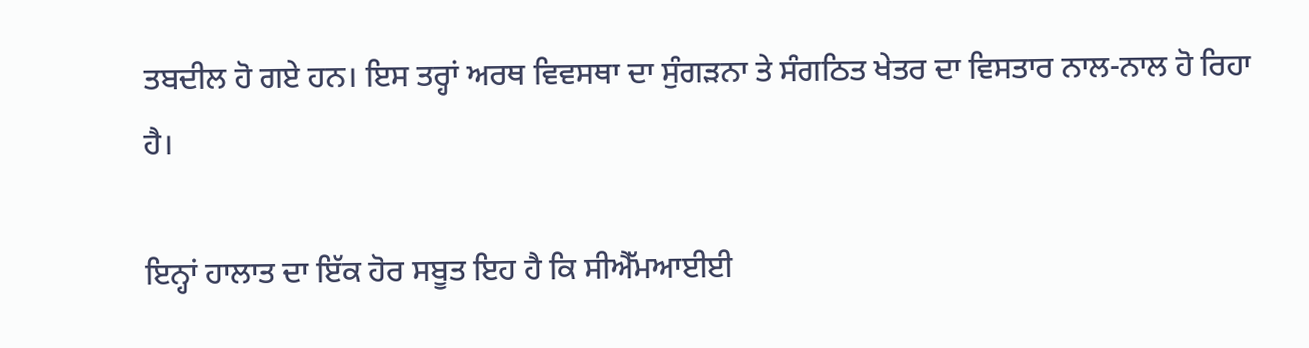ਤਬਦੀਲ ਹੋ ਗਏ ਹਨ। ਇਸ ਤਰ੍ਹਾਂ ਅਰਥ ਵਿਵਸਥਾ ਦਾ ਸੁੰਗੜਨਾ ਤੇ ਸੰਗਠਿਤ ਖੇਤਰ ਦਾ ਵਿਸਤਾਰ ਨਾਲ-ਨਾਲ ਹੋ ਰਿਹਾ ਹੈ।

ਇਨ੍ਹਾਂ ਹਾਲਾਤ ਦਾ ਇੱਕ ਹੋਰ ਸਬੂਤ ਇਹ ਹੈ ਕਿ ਸੀਐੱਮਆਈਈ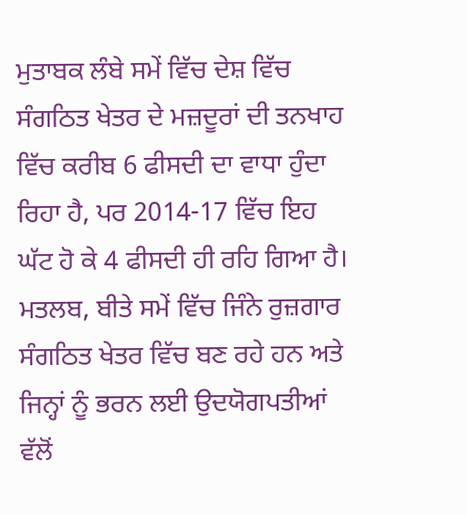ਮੁਤਾਬਕ ਲੰਬੇ ਸਮੇਂ ਵਿੱਚ ਦੇਸ਼ ਵਿੱਚ ਸੰਗਠਿਤ ਖੇਤਰ ਦੇ ਮਜ਼ਦੂਰਾਂ ਦੀ ਤਨਖਾਹ ਵਿੱਚ ਕਰੀਬ 6 ਫੀਸਦੀ ਦਾ ਵਾਧਾ ਹੁੰਦਾ ਰਿਹਾ ਹੈ, ਪਰ 2014-17 ਵਿੱਚ ਇਹ ਘੱਟ ਹੋ ਕੇ 4 ਫੀਸਦੀ ਹੀ ਰਹਿ ਗਿਆ ਹੈ। ਮਤਲਬ, ਬੀਤੇ ਸਮੇਂ ਵਿੱਚ ਜਿੰਨੇ ਰੁਜ਼ਗਾਰ ਸੰਗਠਿਤ ਖੇਤਰ ਵਿੱਚ ਬਣ ਰਹੇ ਹਨ ਅਤੇ ਜਿਨ੍ਹਾਂ ਨੂੰ ਭਰਨ ਲਈ ਉਦਯੋਗਪਤੀਆਂ ਵੱਲੋਂ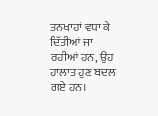ਤਨਖਾਹਾਂ ਵਧਾ ਕੇ ਦਿੱਤੀਆਂ ਜਾ ਰਹੀਆਂ ਹਨ, ਉਹ ਹਾਲਾਤ ਹੁਣ ਬਦਲ ਗਏ ਹਨ।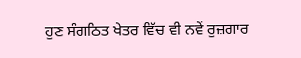ਹੁਣ ਸੰਗਠਿਤ ਖੇਤਰ ਵਿੱਚ ਵੀ ਨਵੇਂ ਰੁਜ਼ਗਾਰ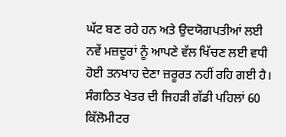ਘੱਟ ਬਣ ਰਹੇ ਹਨ ਅਤੇ ਉਦਯੋਗਪਤੀਆਂ ਲਈ ਨਵੇਂ ਮਜ਼ਦੂਰਾਂ ਨੂੰ ਆਪਣੇ ਵੱਲ ਖਿੱਚਣ ਲਈ ਵਧੀ ਹੋਈ ਤਨਖਾਹ ਦੇਣਾ ਜ਼ਰੂਰਤ ਨਹੀਂ ਰਹਿ ਗਈ ਹੈ। ਸੰਗਠਿਤ ਖੇਤਰ ਦੀ ਜਿਹੜੀ ਗੱਡੀ ਪਹਿਲਾਂ 60 ਕਿੱਲੋਮੀਟਰ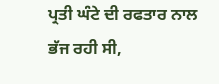ਪ੍ਰਤੀ ਘੰਟੇ ਦੀ ਰਫਤਾਰ ਨਾਲ ਭੱਜ ਰਹੀ ਸੀ,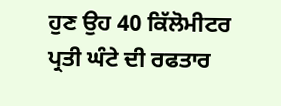ਹੁਣ ਉਹ 40 ਕਿੱਲੋਮੀਟਰ ਪ੍ਰਤੀ ਘੰਟੇ ਦੀ ਰਫਤਾਰ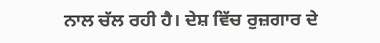ਨਾਲ ਚੱਲ ਰਹੀ ਹੈ। ਦੇਸ਼ ਵਿੱਚ ਰੁਜ਼ਗਾਰ ਦੇ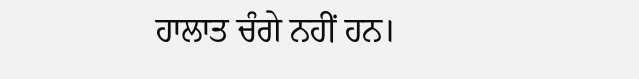ਹਾਲਾਤ ਚੰਗੇ ਨਹੀਂ ਹਨ।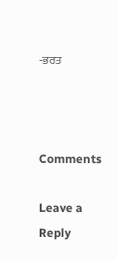-ਭਰਤ



Comments

Leave a Reply